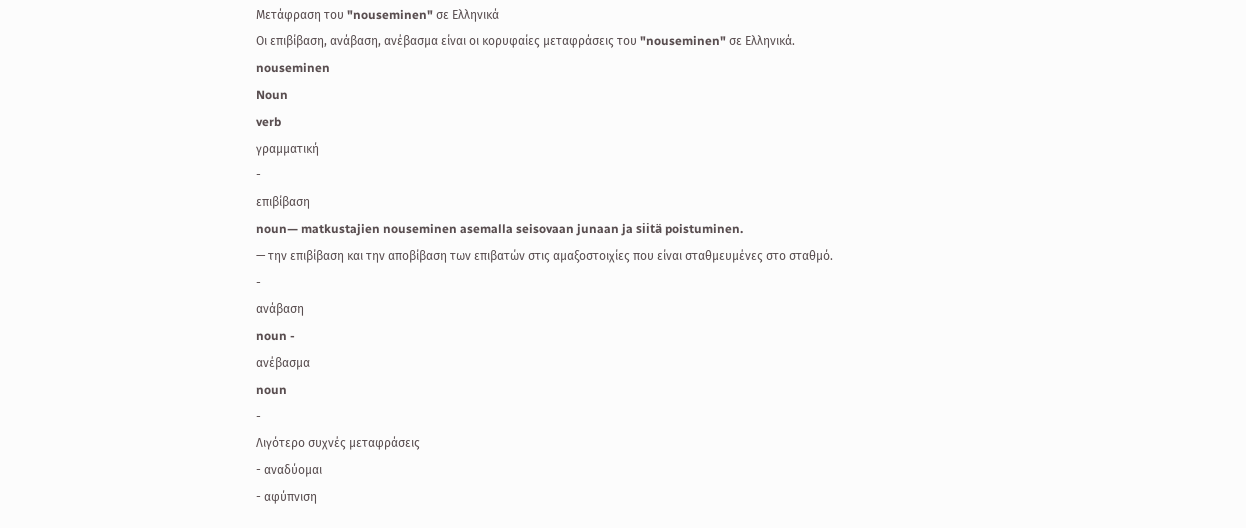Μετάφραση του "nouseminen" σε Ελληνικά
Οι επιβίβαση, ανάβαση, ανέβασμα είναι οι κορυφαίες μεταφράσεις του "nouseminen" σε Ελληνικά.
nouseminen
Noun
verb
γραμματική
-
επιβίβαση
noun— matkustajien nouseminen asemalla seisovaan junaan ja siitä poistuminen.
— την επιβίβαση και την αποβίβαση των επιβατών στις αμαξοστοιχίες που είναι σταθμευμένες στο σταθμό.
-
ανάβαση
noun -
ανέβασμα
noun
-
Λιγότερο συχνές μεταφράσεις
- αναδύομαι
- αφύπνιση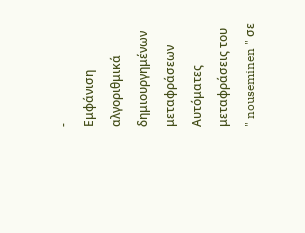-
Εμφάνιση αλγοριθμικά δημιουργημένων μεταφράσεων
Αυτόματες μεταφράσεις του " nouseminen " σε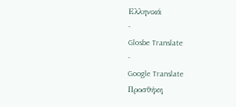Ελληνικά
-
Glosbe Translate
-
Google Translate
Προσθήκη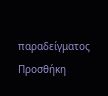παραδείγματος
Προσθήκη